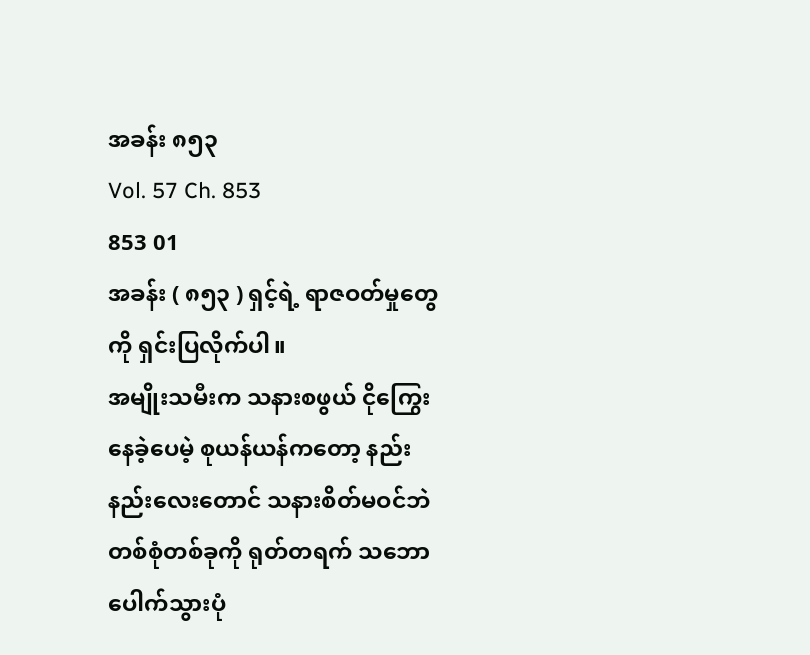အခန်း ၈၅၃
Vol. 57 Ch. 853
853 01
အခန်း ( ၈၅၃ ) ရှင့်ရဲ့ ရာဇဝတ်မှုတွေကို ရှင်းပြလိုက်ပါ။
အမျိုးသမီးက သနားစဖွယ် ငိုကြွေးနေခဲ့ပေမဲ့ စုယန်ယန်ကတော့ နည်းနည်းလေးတောင် သနားစိတ်မဝင်ဘဲ တစ်စုံတစ်ခုကို ရုတ်တရက် သဘောပေါက်သွားပုံ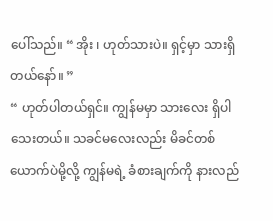ပေါ်သည်။ “ အိုး ၊ ဟုတ်သားပဲ။ ရှင့်မှာ သားရှိတယ်နော်။ ”
“ ဟုတ်ပါတယ်ရှင်။ ကျွန်မမှာ သားလေး ရှိပါသေးတယ်။ သခင်မလေးလည်း မိခင်တစ်ယောက်ပဲမို့လို့ ကျွန်မရဲ့ ခံစားချက်ကို နားလည်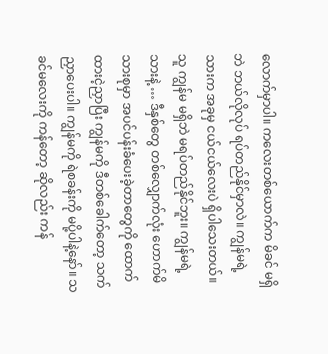လောက်မှာပါ။ ကလေးတစ်ယောက်က မိခင် မရှိဘဲ ဘယ်လိုလုပ် ရပ်တည်နိုင်မှာလဲ။ ကျွန်မရဲ့ သားက အခုမှ ငယ်ငယ်လေးပဲ ရှိပါသေးတယ်။ သူ ကျွန်မ မရှိဘဲ မရပ်တည်နိုင်ဘူး။ ကျွန်မရဲ့ သားနဲ့ … ဒီနှစ်တွေ တစ်လျှောက်လုံး ဟောက်မိသားစုမှာ အပင်ပန်းခံပေးခဲ့တာတွေကို ထောက်ထားငဲ့ညှာပြီး ကျွန်မကို ဒီတစ်ခေါက်တော့ သက်ညှာပေးပါ။ ကျွန်မကို ရဲစခန်းကို မပို့ပါနဲ့နော်။ သခင်မလေးကို ကန်တော့ ဆိုလည်း ကန်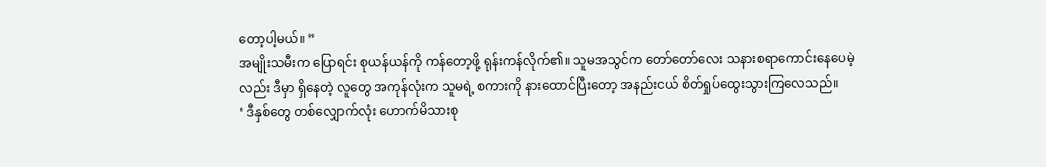တော့ပါ့မယ်။ ”
အမျိုးသမီးက ပြောရင်း စုယန်ယန်ကို ကန်တော့ဖို့ ရုန်းကန်လိုက်၏။ သူမအသွင်က တော်တော်လေး သနားစရာကောင်းနေပေမဲ့လည်း ဒီမှာ ရှိနေတဲ့ လူတွေ အကုန်လုံးက သူမရဲ့ စကားကို နားထောင်ပြီးတော့ အနည်းငယ် စိတ်ရှုပ်ထွေးသွားကြလေသည်။
‘ ဒီနှစ်တွေ တစ်လျှောက်လုံး ဟောက်မိသားစု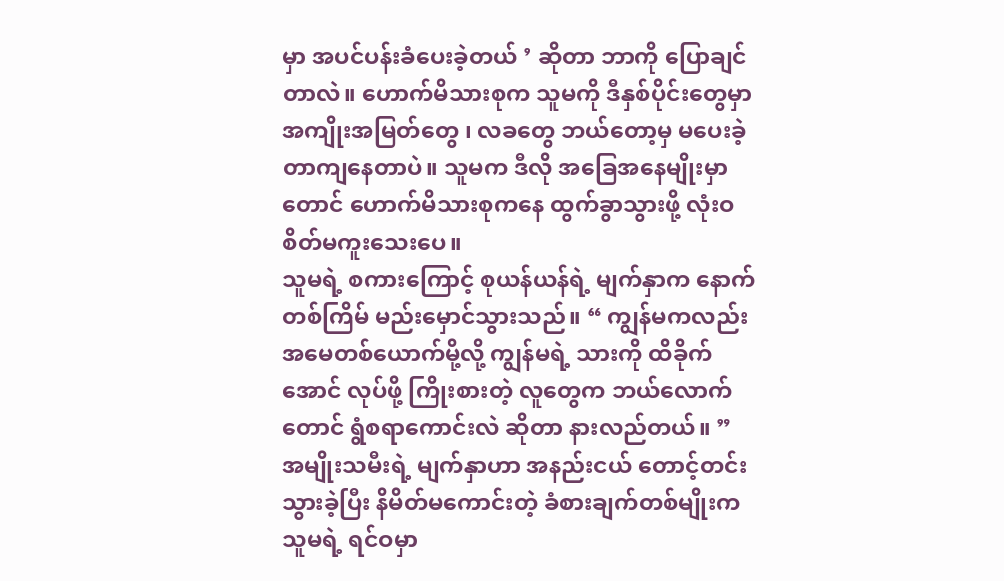မှာ အပင်ပန်းခံပေးခဲ့တယ် ’ ဆိုတာ ဘာကို ပြောချင်တာလဲ။ ဟောက်မိသားစုက သူမကို ဒီနှစ်ပိုင်းတွေမှာ အကျိုးအမြတ်တွေ ၊ လခတွေ ဘယ်တော့မှ မပေးခဲ့တာကျနေတာပဲ။ သူမက ဒီလို အခြေအနေမျိုးမှာတောင် ဟောက်မိသားစုကနေ ထွက်ခွာသွားဖို့ လုံးဝ စိတ်မကူးသေးပေ။
သူမရဲ့ စကားကြောင့် စုယန်ယန်ရဲ့ မျက်နှာက နောက်တစ်ကြိမ် မည်းမှောင်သွားသည်။ “ ကျွန်မကလည်း အမေတစ်ယောက်မို့လို့ ကျွန်မရဲ့ သားကို ထိခိုက်အောင် လုပ်ဖို့ ကြိုးစားတဲ့ လူတွေက ဘယ်လောက်တောင် ရွံစရာကောင်းလဲ ဆိုတာ နားလည်တယ်။ ”
အမျိုးသမီးရဲ့ မျက်နှာဟာ အနည်းငယ် တောင့်တင်းသွားခဲ့ပြီး နိမိတ်မကောင်းတဲ့ ခံစားချက်တစ်မျိုးက သူမရဲ့ ရင်ဝမှာ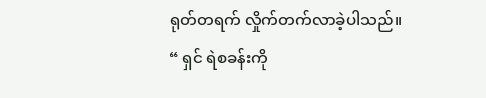ရုတ်တရက် လှိုက်တက်လာခဲ့ပါသည်။
“ ရှင် ရဲစခန်းကို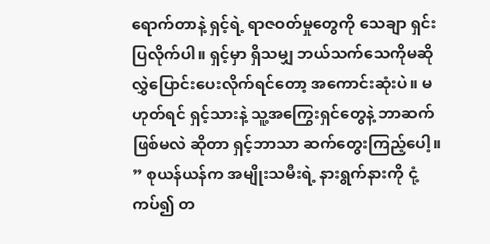ရောက်တာနဲ့ ရှင့်ရဲ့ ရာဇဝတ်မှုတွေကို သေချာ ရှင်းပြလိုက်ပါ။ ရှင့်မှာ ရှိသမျှ ဘယ်သက်သေကိုမဆို လွှဲပြောင်းပေးလိုက်ရင်တော့ အကောင်းဆုံးပဲ။ မဟုတ်ရင် ရှင့်သားနဲ့ သူ့အကြွေးရှင်တွေနဲ့ ဘာဆက်ဖြစ်မလဲ ဆိုတာ ရှင့်ဘာသာ ဆက်တွေးကြည့်ပေါ့။ ” စုယန်ယန်က အမျိုးသမီးရဲ့ နားရွက်နားကို ငုံ့ကပ်၍ တ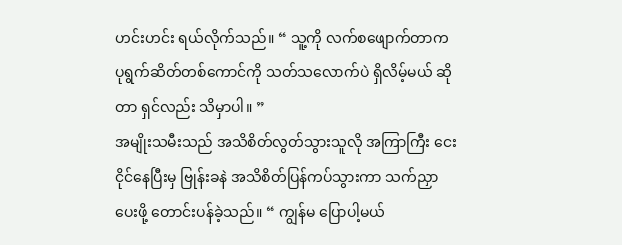ဟင်းဟင်း ရယ်လိုက်သည်။ “ သူ့ကို လက်စဖျောက်တာက ပုရွက်ဆိတ်တစ်ကောင်ကို သတ်သလောက်ပဲ ရှိလိမ့်မယ် ဆိုတာ ရှင်လည်း သိမှာပါ။ ”
အမျိုးသမီးသည် အသိစိတ်လွတ်သွားသူလို အကြာကြီး ငေးငိုင်နေပြီးမှ ဗြုန်းခနဲ အသိစိတ်ပြန်ကပ်သွားကာ သက်ညှာပေးဖို့ တောင်းပန်ခဲ့သည်။ “ ကျွန်မ ပြောပါ့မယ်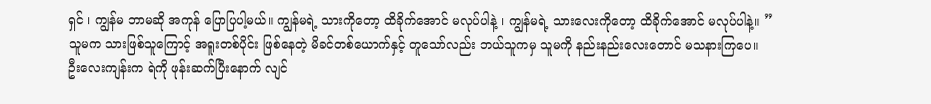ရှင် ၊ ကျွန်မ ဘာမဆို အကုန် ပြောပြပါ့မယ်။ ကျွန်မရဲ့ သားကိုတော့ ထိခိုက်အောင် မလုပ်ပါနဲ့ ၊ ကျွန်မရဲ့ သားလေးကိုတော့ ထိခိုက်အောင် မလုပ်ပါနဲ့။ ”
သူမက သားဖြစ်သူကြောင့် အရူးတစ်ပိုင်း ဖြစ်နေတဲ့ မိခင်တစ်ယောက်နှင့် တူသော်လည်း ဘယ်သူကမှ သူမကို နည်းနည်းလေးတောင် မသနားကြပေ။
ဦးလေးကျန်းက ရဲကို ဖုန်းဆက်ပြီးနောက် လျင်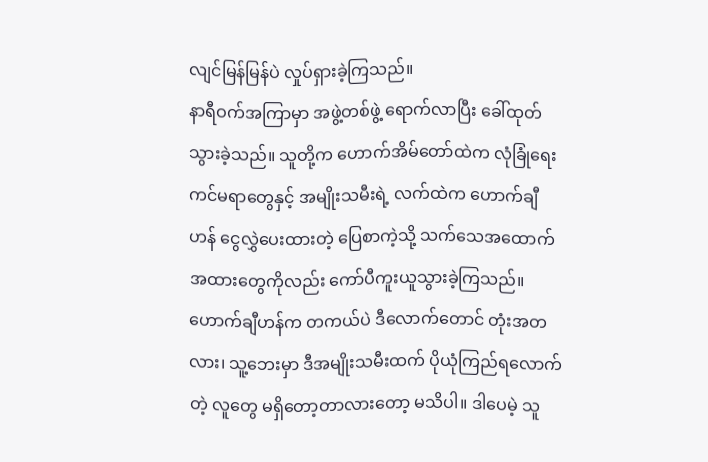လျင်မြန်မြန်ပဲ လှုပ်ရှားခဲ့ကြသည်။
နာရီဝက်အကြာမှာ အဖွဲ့တစ်ဖွဲ့ ရောက်လာပြီး ခေါ်ထုတ်သွားခဲ့သည်။ သူတို့က ဟောက်အိမ်တော်ထဲက လုံခြုံရေးကင်မရာတွေနှင့် အမျိုးသမီးရဲ့ လက်ထဲက ဟောက်ချီဟန် ငွေလွှဲပေးထားတဲ့ ပြေစာကဲ့သို့ သက်သေအထောက်အထားတွေကိုလည်း ကော်ပီကူးယူသွားခဲ့ကြသည်။
ဟောက်ချီဟန်က တကယ်ပဲ ဒီလောက်တောင် တုံးအတလား၊ သူ့ဘေးမှာ ဒီအမျိုးသမီးထက် ပိုယုံကြည်ရလောက်တဲ့ လူတွေ မရှိတော့တာလားတော့ မသိပါ။ ဒါပေမဲ့ သူ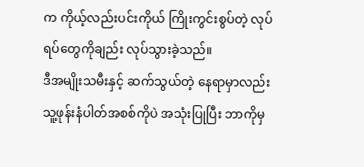က ကိုယ့်လည်းပင်းကိုယ် ကြိုးကွင်းစွပ်တဲ့ လုပ်ရပ်တွေကိုချည်း လုပ်သွားခဲ့သည်။
ဒီအမျိုးသမီးနှင့် ဆက်သွယ်တဲ့ နေရာမှာလည်း သူ့ဖုန်းနံပါတ်အစစ်ကိုပဲ အသုံးပြုပြီး ဘာကိုမှ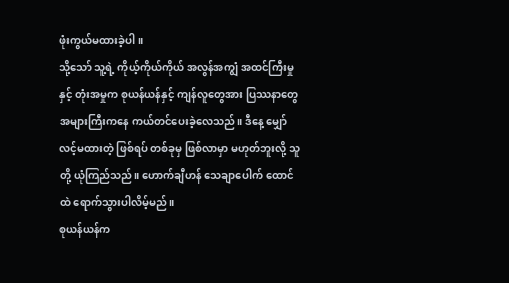ဖုံးကွယ်မထားခဲ့ပါ။
သို့သော် သူ့ရဲ့ ကိုယ့်ကိုယ်ကိုယ် အလွန်အကျွံ အထင်ကြီးမှုနှင့် တုံးအမှုက စုယန်ယန်နှင့် ကျန်လူတွေအား ပြဿနာတွေ အများကြီးကနေ ကယ်တင်ပေးခဲ့လေသည်။ ဒီနေ့ မျှော်လင့်မထားတဲ့ ဖြစ်ရပ် တစ်ခုမှ ဖြစ်လာမှာ မဟုတ်ဘူးလို့ သူတို့ ယုံကြည်သည်။ ဟောက်ချီဟန် သေချာပေါက် ထောင်ထဲ ရောက်သွားပါလိမ့်မည်။
စုယန်ယန်က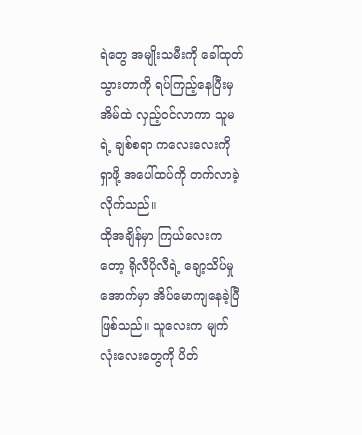ရဲတွေ အမျိုးသမီးကို ခေါ်ထုတ်သွားတာကို ရပ်ကြည့်နေပြီးမှ အိမ်ထဲ လှည့်ဝင်လာကာ သူမရဲ့ ချစ်စရာ ကလေးလေးကို ရှာဖို့ အပေါ်ထပ်ကို တက်လာခဲ့လိုက်သည်။
ထိုအချိန်မှာ ကြယ်လေးကတော့ ရိုလီပိုလီရဲ့ ချော့သိပ်မှုအောက်မှာ အိပ်မောကျနေခဲ့ပြီ ဖြစ်သည်။ သူလေးက မျက်လုံးလေးတွေကို ပိတ်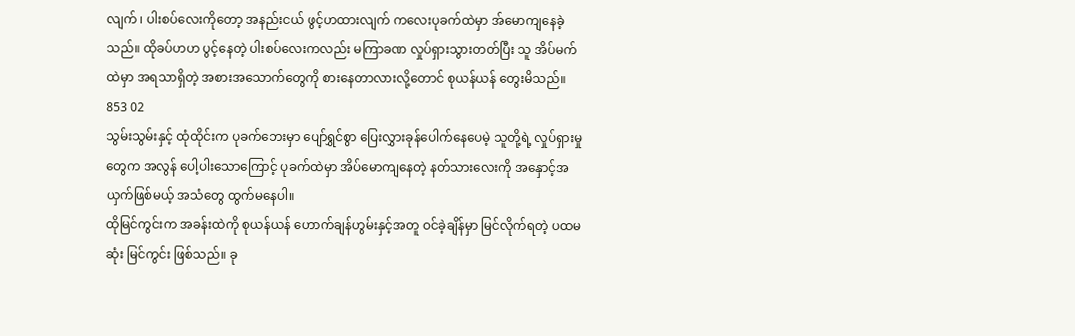လျက် ၊ ပါးစပ်လေးကိုတော့ အနည်းငယ် ဖွင့်ဟထားလျက် ကလေးပုခက်ထဲမှာ အ်မောကျနေခဲ့သည်။ ထိုခပ်ဟဟ ပွင့်နေတဲ့ ပါးစပ်လေးကလည်း မကြာခဏ လှုပ်ရှားသွားတတ်ပြီး သူ အိပ်မက်ထဲမှာ အရသာရှိတဲ့ အစားအသောက်တွေကို စားနေတာလားလို့တောင် စုယန်ယန် တွေးမိသည်။
853 02
သွမ်းသွမ်းနှင့် ထုံထိုင်းက ပုခက်ဘေးမှာ ပျော်ရွှင်စွာ ပြေးလွှားခုန်ပေါက်နေပေမဲ့ သူတို့ရဲ့ လှုပ်ရှားမှုတွေက အလွန် ပေါ့ပါးသောကြောင့် ပုခက်ထဲမှာ အိပ်မောကျနေတဲ့ နတ်သားလေးကို အနှောင့်အယှက်ဖြစ်မယ့် အသံတွေ ထွက်မနေပါ။
ထိုမြင်ကွင်းက အခန်းထဲကို စုယန်ယန် ဟောက်ချန်ဟွမ်းနှင့်အတူ ဝင်ခဲ့ချိန်မှာ မြင်လိုက်ရတဲ့ ပထမဆုံး မြင်ကွင်း ဖြစ်သည်။ ခု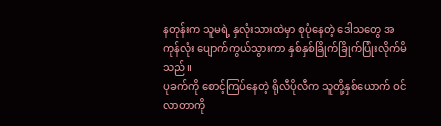နတုန်းက သူမရဲ့ နှလုံးသားထဲမှာ စုပုံနေတဲ့ ဒေါသတွေ အကုန်လုံး ပျောက်ကွယ်သွားကာ နှစ်နှစ်ခြိုက်ခြိုက်ပြုံးလိုက်မိသည်။
ပုခက်ကို စောင့်ကြပ်နေတဲ့ ရိုလီပိုလီက သူတို့နှစ်ယောက် ဝင်လာတာကို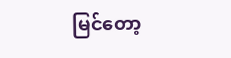မြင်တော့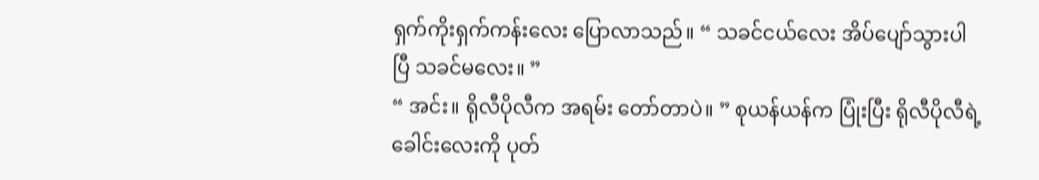ရှက်ကိုးရှက်ကန်းလေး ပြောလာသည်။ “ သခင်ငယ်လေး အိပ်ပျော်သွားပါပြီ သခင်မလေး။ ”
“ အင်း။ ရိုလီပိုလီက အရမ်း တော်တာပဲ။ ” စုယန်ယန်က ပြုံးပြီး ရိုလီပိုလီရဲ့ ခေါင်းလေးကို ပုတ်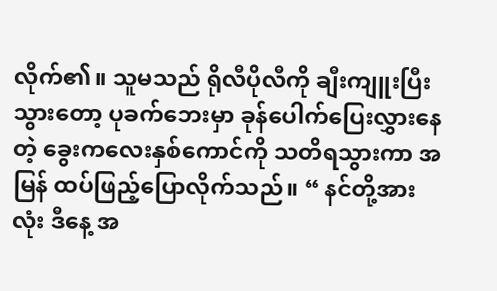လိုက်၏။ သူမသည် ရိုလီပိုလီကို ချီးကျူးပြီးသွားတော့ ပုခက်ဘေးမှာ ခုန်ပေါက်ပြေးလွှားနေတဲ့ ခွေးကလေးနှစ်ကောင်ကို သတိရသွားကာ အမြန် ထပ်ဖြည့်ပြောလိုက်သည်။ “ နင်တို့အားလုံး ဒီနေ့ အ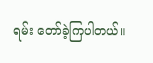ရမ်း တော်ခဲ့ကြပါတယ်။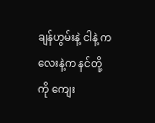ချန်ဟွမ်းနဲ့ ငါနဲ့ ကလေးနဲ့က နင်တို့ကို ကျေး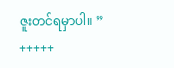ဇူးတင်ရမှာပါ။ ”
+++++